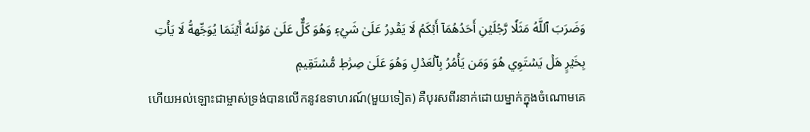وَضَرَبَ ٱللَّهُ مَثَلٗا رَّجُلَيۡنِ أَحَدُهُمَآ أَبۡكَمُ لَا يَقۡدِرُ عَلَىٰ شَيۡءٖ وَهُوَ كَلٌّ عَلَىٰ مَوۡلَىٰهُ أَيۡنَمَا يُوَجِّههُّ لَا يَأۡتِ بِخَيۡرٍ هَلۡ يَسۡتَوِي هُوَ وَمَن يَأۡمُرُ بِٱلۡعَدۡلِ وَهُوَ عَلَىٰ صِرَٰطٖ مُّسۡتَقِيمٖ
ហើយអល់ឡោះជាម្ចាស់ទ្រង់បានលើកនូវឧទាហរណ៍(មួយទៀត) គឺបុរសពីរនាក់ដោយម្នាក់ក្នុងចំណោមគេ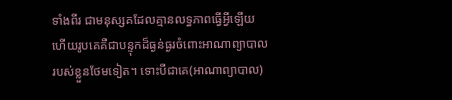ទាំងពីរ ជាមនុស្សគដែលគ្មានលទ្ធភាពធ្វើអ្វីឡើយ ហើយរូបគេគឺជាបន្ទុកដ៏ធ្ងន់ធ្ងរចំពោះអាណាព្យាបាលរបស់ខ្លួនថែមទៀត។ ទោះបីជាគេ(អាណាព្យាបាល)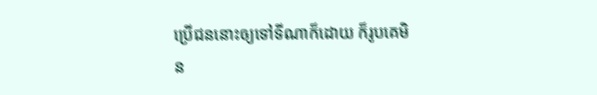ប្រើជននោះឲ្យទៅទីណាក៏ដោយ ក៏រូបគេមិន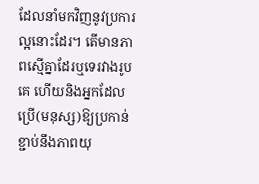ដែលនាំមកវិញនូវប្រការល្អនោះដែរ។ តើមានភាពស្មើគ្នាដែរឬទេរវាងរូបគេ ហើយនិងអ្នកដែលប្រើ(មនុស្ស)ឱ្យប្រកាន់ខ្ជាប់នឹងភាពយុ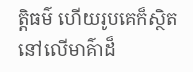ត្តិធម៌ ហើយរូបគេក៏ស្ថិតនៅលើមាគ៌ាដ៏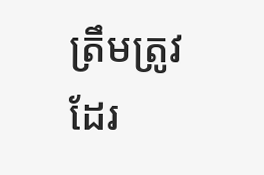ត្រឹមត្រូវដែរ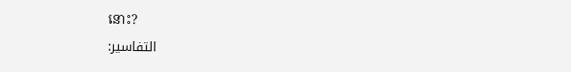នោះ?
التفاسير: